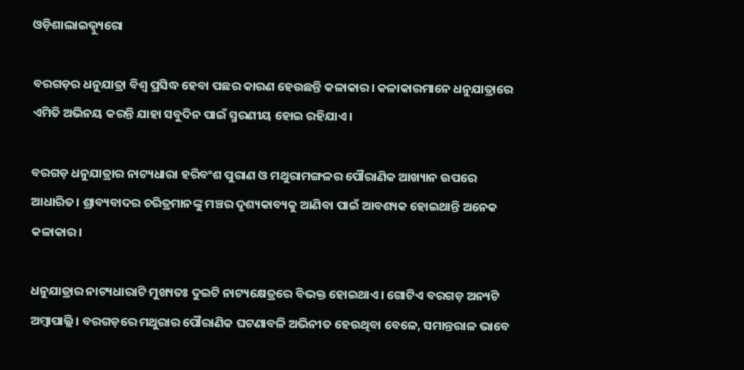ଓଡ଼ିଶାଲାଇଭ୍ବ୍ୟୁରୋ

ବରଗଡ଼ର ଧନୁଯାତ୍ରା ବିଶ୍ୱ ପ୍ରସିଦ୍ଧ ହେବା ପଛର କାରଣ ହେଉଛନ୍ତି କଳାକାର। କଳାକାରମାନେ ଧନୁଯାତ୍ରାରେ ଏମିତି ଅଭିନୟ କରନ୍ତି ଯାହା ସବୁଦିନ ପାଇଁ ସ୍ମରଣୀୟ ହୋଇ ରହିଯାଏ।

ବରଗଡ଼ ଧନୁଯାତ୍ରାର ନାଟ୍ୟଧାରା ହରିବଂଶ ପୁରାଣ ଓ ମଥୁରାମଙ୍ଗଳର ପୌରାଣିକ ଆଖ୍ୟାନ ଉପରେ ଆଧାରିତ। ଶ୍ରାବ୍ୟବାଦର ଚରିତ୍ରମାନଙ୍କୁ ମଞ୍ଚର ଦୃଶ୍ୟକାବ୍ୟକୁ ଆଣିବା ପାଇଁ ଆବଶ୍ୟକ ହୋଇଥାନ୍ତି ଅନେକ କଳାକାର।

ଧନୁଯାତ୍ରାର ନାଟ୍ୟଧାରାଟି ମୁଖ୍ୟତଃ ଦୁଇଟି ନାଟ୍ୟକ୍ଷେତ୍ରରେ ବିଭକ୍ତ ହୋଇଥାଏ। ଗୋଟିଏ ବରଗଡ଼ ଅନ୍ୟଟି ଅମ୍ବାପାଲ୍ଲି। ବରଗଡ଼ରେ ମଥୁରାର ପୌରାଣିକ ଘଟଣାବଳି ଅଭିନୀତ ହେଉଥିବା ବେଳେ, ସମାନ୍ତରାଳ ଭାବେ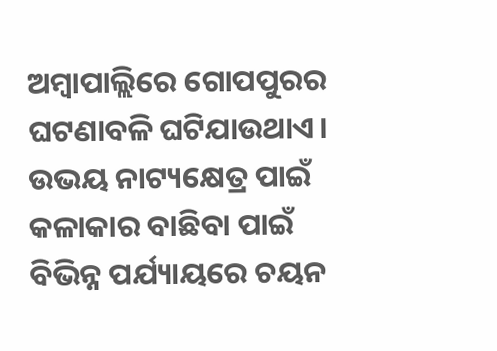ଅମ୍ବାପାଲ୍ଲିରେ ଗୋପପୁରର ଘଟଣାବଳି ଘଟିଯାଉଥାଏ। ଉଭୟ ନାଟ୍ୟକ୍ଷେତ୍ର ପାଇଁ କଳାକାର ବାଛିବା ପାଇଁ ବିଭିନ୍ନ ପର୍ଯ୍ୟାୟରେ ଚୟନ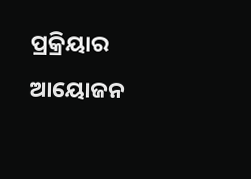ପ୍ରକ୍ରିୟାର ଆୟୋଜନ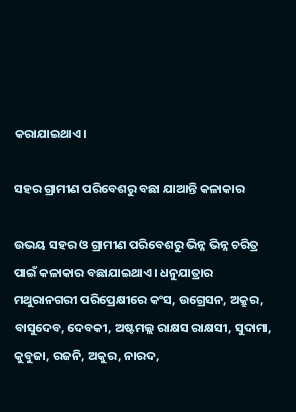କରାଯାଇଥାଏ।

ସହର ଗ୍ରାମୀଣ ପରିବେଶରୁ ବଛା ଯାଆନ୍ତି କଳାକାର

ଉଭୟ ସହର ଓ ଗ୍ରାମୀଣ ପରିବେଶରୁ ଭିନ୍ନ ଭିନ୍ନ ଚରିତ୍ର ପାଇଁ କଳାକାର ବଛାଯାଇଥାଏ। ଧନୁଯାତ୍ରାର ମଥୁରାନଗରୀ ପରିପ୍ରେକ୍ଷୀରେ କଂସ, ଉଗ୍ରେସନ, ଅକ୍ରୁର, ବାସୁଦେବ, ଦେବକୀ, ଅଷ୍ଟମଲ୍ଲ ରାକ୍ଷସ ରାକ୍ଷସୀ, ସୁଦାମା, କୁବୁଜା, ରଜନି, ଅକୁର, ନାରଦ,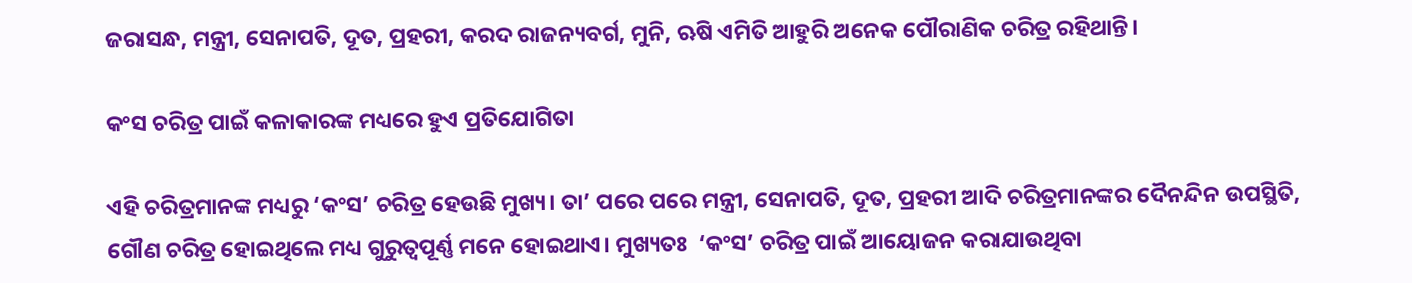ଜରାସନ୍ଧ, ମନ୍ତ୍ରୀ, ସେନାପତି, ଦୂତ, ପ୍ରହରୀ, କରଦ ରାଜନ୍ୟବର୍ଗ, ମୁନି, ଋଷି ଏମିତି ଆହୁରି ଅନେକ ପୌରାଣିକ ଚରିତ୍ର ରହିଥାନ୍ତି।

କଂସ ଚରିତ୍ର ପାଇଁ କଳାକାରଙ୍କ ମଧ୍ୟରେ ହୁଏ ପ୍ରତିଯୋଗିତା

ଏହି ଚରିତ୍ରମାନଙ୍କ ମଧ୍ୟରୁ ‘କଂସ’ ଚରିତ୍ର ହେଉଛି ମୁଖ୍ୟ। ତା’ ପରେ ପରେ ମନ୍ତ୍ରୀ, ସେନାପତି, ଦୂତ, ପ୍ରହରୀ ଆଦି ଚରିତ୍ରମାନଙ୍କର ଦୈନନ୍ଦିନ ଉପସ୍ଥିତି, ଗୌଣ ଚରିତ୍ର ହୋଇଥିଲେ ମଧ୍ୟ ଗୁରୁତ୍ୱପୂର୍ଣ୍ଣ ମନେ ହୋଇଥାଏ। ମୁଖ୍ୟତଃ  ‘କଂସ’ ଚରିତ୍ର ପାଇଁ ଆୟୋଜନ କରାଯାଉଥିବା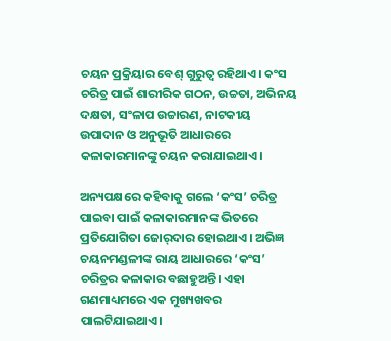ଚୟନ ପ୍ରକ୍ରିୟାର ବେଶ୍ ଗୁରୁତ୍ୱ ରହିଥାଏ। କଂସ ଚରିତ୍ର ପାଇଁ ଶାରୀରିକ ଗଠନ, ଉଚ୍ଚତା, ଅଭିନୟ ଦକ୍ଷତା, ସଂଳାପ ଉଚ୍ଚାରଣ, ନାଟକୀୟ ଉପାଦାନ ଓ ଅନୁଭୂତି ଆଧାରରେ କଳାକାରମାନଙ୍କୁ ଚୟନ କରାଯାଇଥାଏ।

ଅନ୍ୟପକ୍ଷରେ କହିବାକୁ ଗଲେ ‘କଂସ’ ଚରିତ୍ର ପାଇବା ପାଇଁ କଳାକାରମାନଙ୍କ ଭିତରେ ପ୍ରତିଯୋଗିତା ଜୋର୍‌ଦାର ହୋଇଥାଏ। ଅଭିଜ୍ଞ ଚୟନମଣ୍ଡଳୀଙ୍କ ରାୟ ଆଧାରରେ ‘କଂସ’ ଚରିତ୍ରର କଳାକାର ବଛାହୁଅନ୍ତି। ଏହା ଗଣମାଧ୍ୟମରେ ଏକ ମୁଖ୍ୟଖବର ପାଲଟିଯାଇଥାଏ।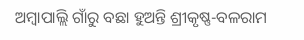ଅମ୍ବାପାଲ୍ଲି ଗାଁରୁ ବଛା ହୁଅନ୍ତି ଶ୍ରୀକୃଷ୍ଣ-ବଳରାମ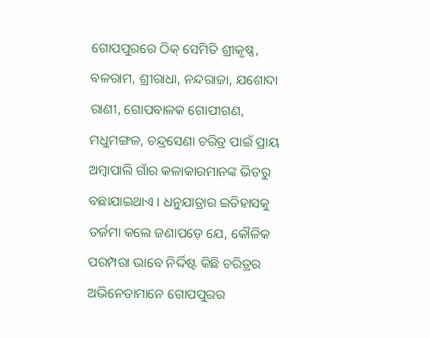ଗୋପପୁରରେ ଠିକ୍ ସେମିତି ଶ୍ରୀକୃଷ୍ଣ, ବଳରାମ, ଶ୍ରୀରାଧା, ନନ୍ଦରାଜା, ଯଶୋଦା ରାଣୀ, ଗୋପବାଳକ ଗୋପୀଗଣ, ମଧୁମଙ୍ଗଳ, ଚନ୍ଦ୍ରସେଣା ଚରିତ୍ର ପାଇଁ ପ୍ରାୟ ଅମ୍ବାପାଲି ଗାଁର କଳାକାରମାନଙ୍କ ଭିତରୁ ବଛାଯାଇଥାଏ। ଧନୁଯାତ୍ରାର ଇତିହାସକୁ ତର୍ଜମା କଲେ ଜଣାପଡ଼େ ଯେ, କୌଳିକ ପରମ୍ପରା ଭାବେ ନିର୍ଦ୍ଦିଷ୍ଟ କିଛି ଚରିତ୍ରର ଅଭିନେତାମାନେ ଗୋପପୁରର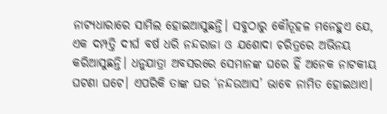ନାଟ୍ୟଧାରାରେ ସାମିଲ ହୋଇଆସୁଛନ୍ତି। ସବୁଠାରୁ କୌତୂହଳ ମନେହୁଏ ଯେ, ଏକ ଦମ୍ପତ୍ତି ଦୀର୍ଘ ବର୍ଷ ଧରି ନନ୍ଦରାଜା ଓ ଯଶୋଦା ଚରିତ୍ରରେ ଅଭିନୟ କରିଆସୁଛନ୍ତି। ଧନୁଯାତ୍ରା ଅବସରରେ ସେମାନଙ୍କ ଘରେ ହିଁ ଅନେକ ନାଟକୀୟ ଘଟଣା ଘଟେ। ଏପରିକି ତାଙ୍କ ଘର ‘ନନ୍ଦଉଆସ’ ଭାବେ ନାମିତ ହୋଇଥାଏ।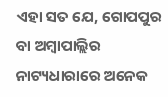ଏହା ସତ ଯେ, ଗୋପପୁର ବା ଅମ୍ବାପାଲ୍ଲିର ନାଟ୍ୟଧାରାରେ ଅନେକ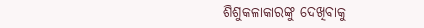ଶିଶୁକଳାକାରଙ୍କୁ ଦେଖିବାକୁ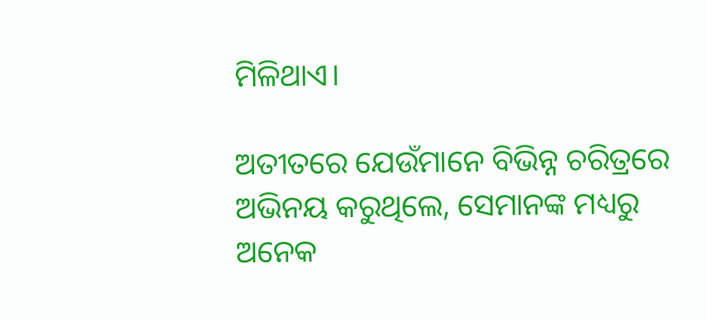ମିଳିଥାଏ।

ଅତୀତରେ ଯେଉଁମାନେ ବିଭିନ୍ନ ଚରିତ୍ରରେ ଅଭିନୟ କରୁଥିଲେ, ସେମାନଙ୍କ ମଧ୍ୟରୁ ଅନେକ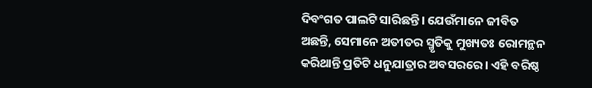ଦିବଂଗତ ପାଲଟି ସାରିଛନ୍ତି। ଯେଉଁମାନେ ଜୀବିତ ଅଛନ୍ତି, ସେମାନେ ଅତୀତର ସ୍ମୃତିକୁ ମୁଖ୍ୟତଃ ରୋମନ୍ଥନ କରିଥାନ୍ତି ପ୍ରତିଟି ଧନୁଯାତ୍ରାର ଅବସରରେ। ଏହି ବରିଷ୍ଠ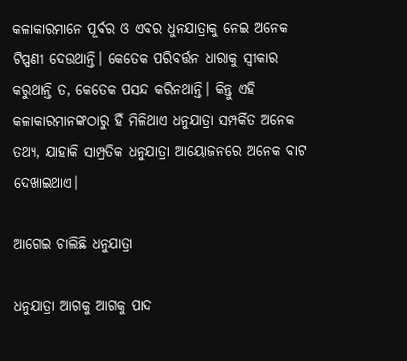କଳାକାରମାନେ ପୂର୍ବର ଓ ଏବର ଧୁନଯାତ୍ରାକୁ ନେଇ ଅନେକ ଟିପ୍ପଣୀ ଦେଉଥାନ୍ତି। କେତେକ ପରିବର୍ତ୍ତନ ଧାରାକୁ ସ୍ୱୀକାର କରୁଥାନ୍ତି ତ, କେତେକ ପସନ୍ଦ କରିନଥାନ୍ତି। କିନ୍ତୁ ଏହି କଳାକାରମାନଙ୍କଠାରୁ ହିଁ ମିଳିଥାଏ ଧନୁଯାତ୍ରା ସମ୍ପର୍କିତ ଅନେକ ତଥ୍ୟ, ଯାହାକି ସାମ୍ପ୍ରତିକ ଧନୁଯାତ୍ରା ଆୟୋଜନରେ ଅନେକ ବାଟ ଦେଖାଇଥାଏ।

ଆଗେଇ ଚାଲିଛି ଧନୁଯାତ୍ରା

ଧନୁଯାତ୍ରା ଆଗକୁ ଆଗକୁ ପାଦ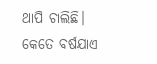ଥାପି ଚାଲିଛି। କେତେ ବର୍ଷଯାଏ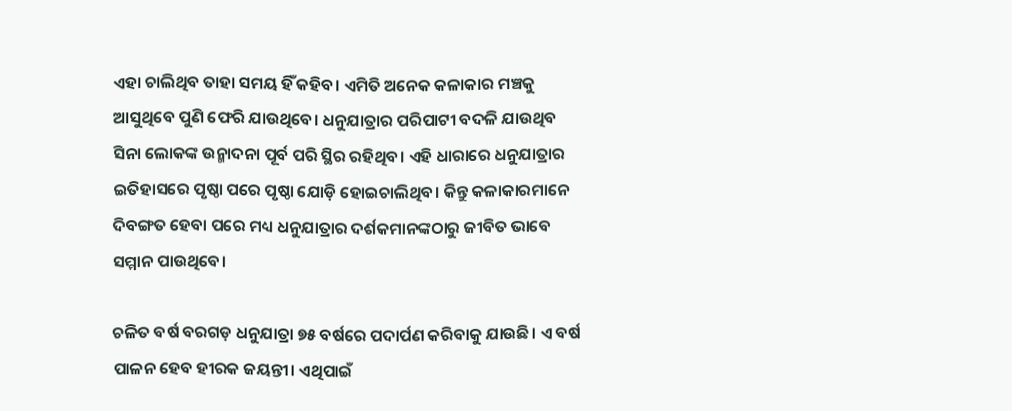ଏହା ଚାଲିଥିବ ତାହା ସମୟ ହିଁ କହିବ। ଏମିତି ଅନେକ କଳାକାର ମଞ୍ଚକୁ ଆସୁଥିବେ ପୁଣି ଫେରି ଯାଉଥିବେ। ଧନୁଯାତ୍ରାର ପରିପାଟୀ ବଦଳି ଯାଉଥିବ ସିନା ଲୋକଙ୍କ ଉନ୍ମାଦନା ପୂର୍ବ ପରି ସ୍ଥିର ରହିଥିବ। ଏହି ଧାରାରେ ଧନୁଯାତ୍ରାର ଇତିହାସରେ ପୃଷ୍ଠା ପରେ ପୃଷ୍ଠା ଯୋଡ଼ି ହୋଇଚାଲିଥିବ। କିନ୍ତୁ କଳାକାରମାନେ ଦିବଙ୍ଗତ ହେବା ପରେ ମଧ୍ୟ ଧନୁଯାତ୍ରାର ଦର୍ଶକମାନଙ୍କଠାରୁ ଜୀବିତ ଭାବେ ସମ୍ମାନ ପାଉଥିବେ।

ଚଳିତ ବର୍ଷ ବରଗଡ଼ ଧନୁଯାତ୍ରା ୭୫ ବର୍ଷରେ ପଦାର୍ପଣ କରିବାକୁ ଯାଉଛି। ଏ ବର୍ଷ ପାଳନ ହେବ ହୀରକ ଜୟନ୍ତୀ। ଏଥିପାଇଁ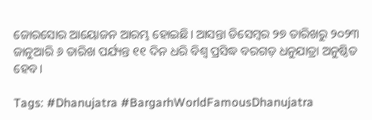ଜୋରସୋର ଆୟୋଜନ ଆରମ୍ଭ ହୋଇଛି। ଆସନ୍ତା ଡିସେମ୍ବର ୨୭ ତାରିଖରୁ ୨୦୨୩ ଜାନୁଆରି ୬ ତାରିଖ ପର୍ଯ୍ୟନ୍ତ ୧୧ ଦିନ ଧରି ବିଶ୍ୱ ପ୍ରସିଦ୍ଧ ବରଗଡ଼ ଧନୁଯାତ୍ରା ଅନୁଷ୍ଠିତ ହେବ।

Tags: #Dhanujatra #BargarhWorldFamousDhanujatra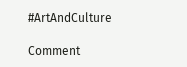#ArtAndCulture

Comment